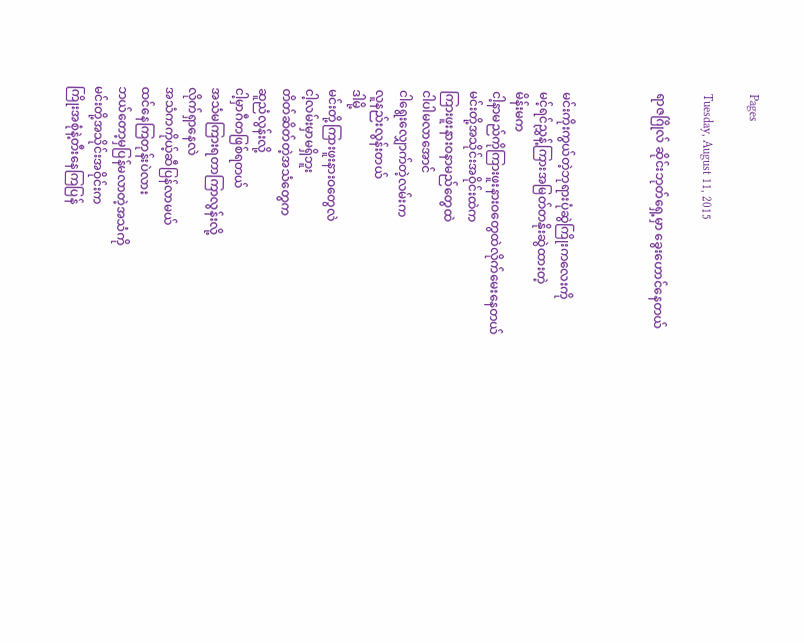Pages

Tuesday, August 11, 2015

ရာဇဂြိုလ် ဆိုင်းဘုတ်ရှေ့မှာ ခွေးဟောင်နေတယ်



မင်းကိုးကွယ်တဲ့ဘုရားပုံဆွဲကြိုးကလေးကို
မင့်ရင်ညွှန့်ကြားအမြတ်တနိုးဆွဲထားတဲ့
မိန်းမက
ငါ့နာမည်ကိုကြားဖူးနားဝတွေထဲလိုက်မေးနေတယ်
မင်းတို့အသိုင်းအဝိုင်းထဲက
ကြားဖူးနားဝနာမည်တွေထဲ
ငါပါမလာအောင်
ငါရွေးလျှောက်တဲ့လမ်းက
လူနည်းလွန်းတယ်
ဒါမို့
မင်းတို့ကြားဖူးနားဝတွေလဲ
ငါ့လမ်းမှာမရှိဘူး
တိတ်ဆိတ်တဲ့အသံတွေက
ဆူညံလွန်းလို့
ငါ့မှာဂီတဖြစ်ရတယ်
အသံမကြားရတာကြာလွန်းလို့
လိုက်ရှာနေလဲ
အသံကကိုယ့်ဆီပြန်လာမယ်
ထင်နေကြတုန်းပဲလား
ဘယ်တော့မှပြန်မလာတဲ့အသံကို
မင်းတို့အသိုင်းအဝိုင်းက
ကြိုးအစုံနဲ့တီးနေကြပြန်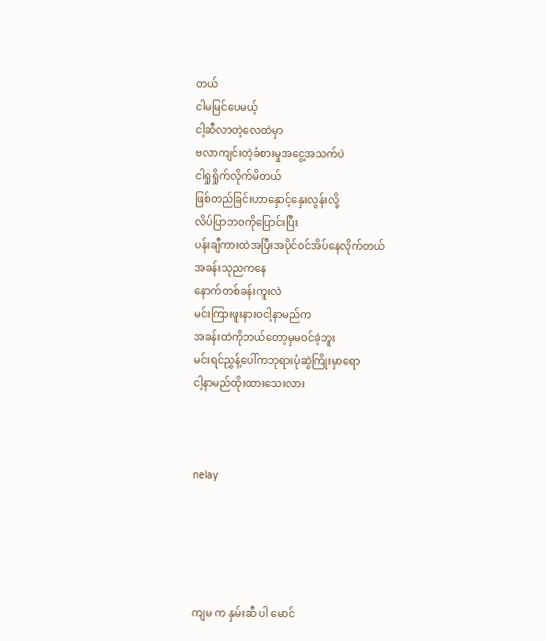တယ်
ငါမမြင်ပေမယ့်
ငါ့ဆီလာတဲ့လေထဲမှာ
ဗလာကျင်းတဲ့ခံစားမှုအငွေ့အသက်ပဲ
ငါရှုရှိုက်လိုက်မိတယ်
ဖြစ်တည်ခြင်းဟာနှောင့်နှေးလွန်းလို့
လိပ်ပြာဘဝကိုပြောင်းပြီး
ပန်းချီကားထဲအပြီးအပိုင်ဝင်အိပ်နေလိုက်တယ်
အခန်းသုညကနေ
နောက်တစ်ခန်းကူးလဲ
မင်းကြားဖူးနားဝငါ့နာမည်က
အခန်းထဲကိုဘယ်တော့မှမဝင်ခဲ့ဘူး
မင်းရင်ညွှန့်ပေါ်ကဘုရားပုံဆွဲကြိုးမှာရော
ငါ့နာမည်ထိုးထားသေးလား



nelay





ကျမ က နှမ်းဆီ ပါ မောင်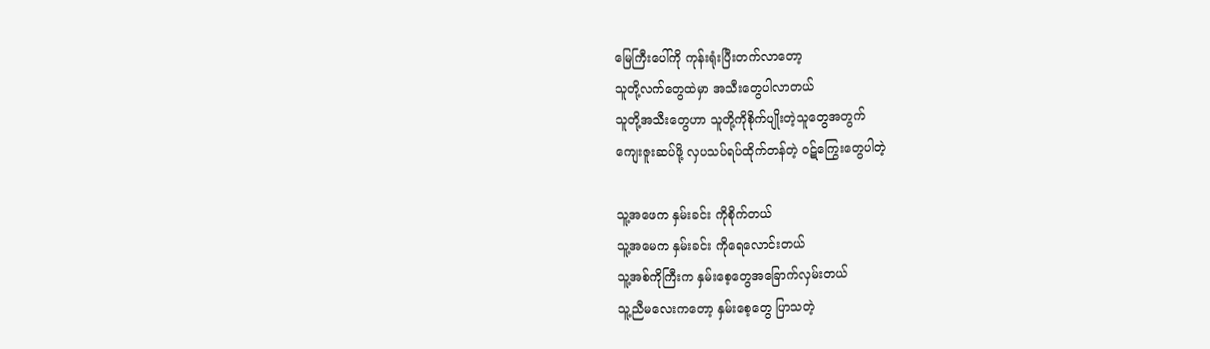မြေကြီးပေါ်ကို ကုန်းရုံးပြီးတက်လာတော့
သူတို့လက်တွေထဲမှာ အသီးတွေပါလာတယ်
သူတို့အသီးတွေဟာ သူတို့ကိုစိုက်ပျိုးတဲ့သူတွေအတွက်
ကျေးဇူးဆပ်ဖို့ လှပသပ်ရပ်ထိုက်တန်တဲ့ ဝဋ်ကြွေးတွေပါတဲ့

သူ့အဖေက နှမ်းခင်း ကိုစိုက်တယ်
သူ့အမေက နှမ်းခင်း ကိုရေလောင်းတယ်
သူ့အစ်ကိုကြီးက နှမ်းစေ့တွေအခြောက်လှမ်းတယ်
သူ့ညီမလေးကတော့ နှမ်းစေ့တွေ ပြာသတဲ့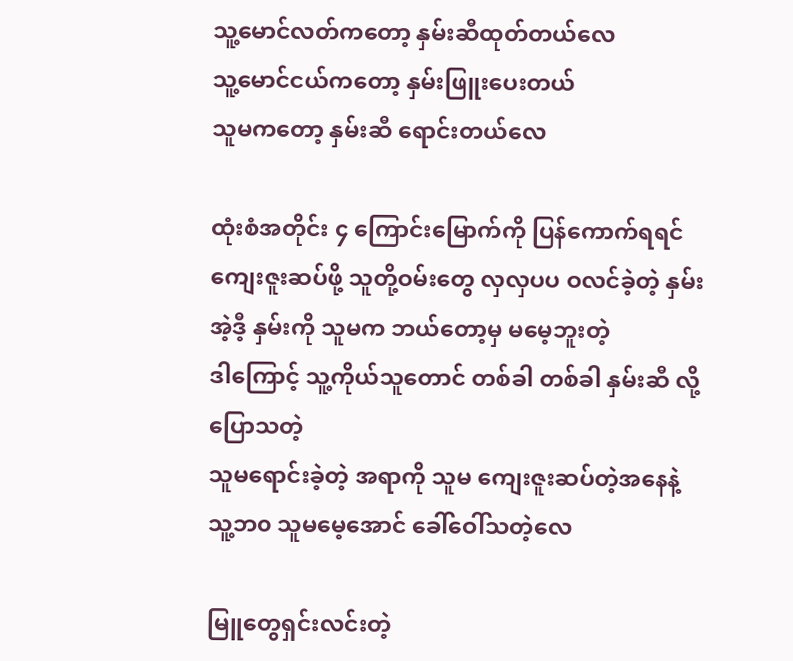သူ့မောင်လတ်ကတော့ နှမ်းဆီထုတ်တယ်လေ
သူ့မောင်ငယ်ကတော့ နှမ်းဖြူးပေးတယ်
သူမကတော့ နှမ်းဆီ ရောင်းတယ်လေ

ထုံးစံအတိုင်း ၄ ကြောင်းမြောက်ကို ပြန်ကောက်ရရင်
ကျေးဇူးဆပ်ဖို့ သူတို့ဝမ်းတွေ လှလှပပ ဝလင်ခဲ့တဲ့ နှမ်း
အဲ့ဒီ့ နှမ်းကို သူမက ဘယ်တော့မှ မမေ့ဘူးတဲ့
ဒါကြောင့် သူ့ကိုယ်သူတောင် တစ်ခါ တစ်ခါ နှမ်းဆီ လို့ပြောသတဲ့
သူမရောင်းခဲ့တဲ့ အရာကို သူမ ကျေးဇူးဆပ်တဲ့အနေနဲ့
သူ့ဘ၀ သူမမေ့အောင် ခေါ်ဝေါ်သတဲ့လေ

မြူတွေရှင်းလင်းတဲ့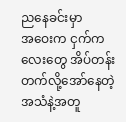ညနေခင်းမှာ
အဝေးက ငှက်ကလေးတွေ အိပ်တန်းတက်လို့အော်နေတဲ့အသံနဲ့အတူ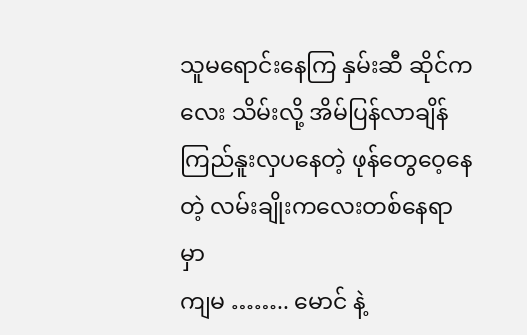သူမရောင်းနေကြ နှမ်းဆီ ဆိုင်ကလေး သိမ်းလို့ အိမ်ပြန်လာချိန်
ကြည်နူးလှပနေတဲ့ ဖုန်တွေဝေ့နေတဲ့ လမ်းချိုးကလေးတစ်နေရာမှာ
ကျမ …….. မောင် နဲ့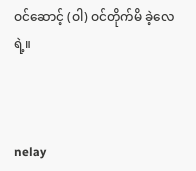ဝင်ဆောင့် (ဝါ) ဝင်တိုက်မိ ခဲ့လေရဲ့။



nelay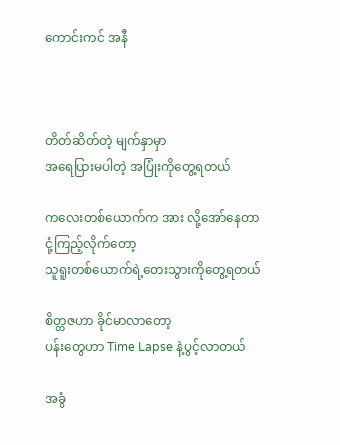ကောင်းကင် အနီ



တိတ်ဆိတ်တဲ့ မျက်နှာမှာ
အရေပြားမပါတဲ့ အပြုံးကိုတွေ့ရတယ်

ကလေးတစ်ယောက်က အား လို့အော်နေတာ
ငုံ့ကြည့်လိုက်တော့
သူရူးတစ်ယောက်ရဲ့တေးသွားကိုတွေ့ရတယ်

စိတ္တဇဟာ ခိုင်မာလာတော့
ပန်းတွေဟာ Time Lapse နဲ့ပွင့်လာတယ်

အခွံ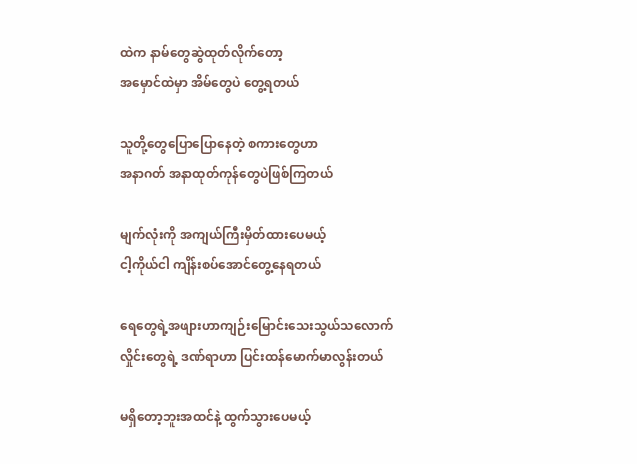ထဲက နာမ်တွေဆွဲထုတ်လိုက်တော့
အမှောင်ထဲမှာ အိမ်တွေပဲ တွေ့ရတယ်

သူတို့တွေပြောပြောနေတဲ့ စကားတွေဟာ
အနာဂတ် အနာထုတ်ကုန်တွေပဲဖြစ်ကြတယ်

မျက်လုံးကို အကျယ်ကြီးမှိတ်ထားပေမယ့်
ငါ့ကိုယ်ငါ ကျိန်းစပ်အောင်တွေ့နေရတယ်

ရေတွေရဲ့အဖျားဟာကျဉ်းမြောင်းသေးသွယ်သလောက်
လှိုင်းတွေရဲ့ ဒဏ်ရာဟာ ပြင်းထန်မောက်မာလွန်းတယ်

မရှိတော့ဘူးအထင်နဲ့ ထွက်သွားပေမယ့်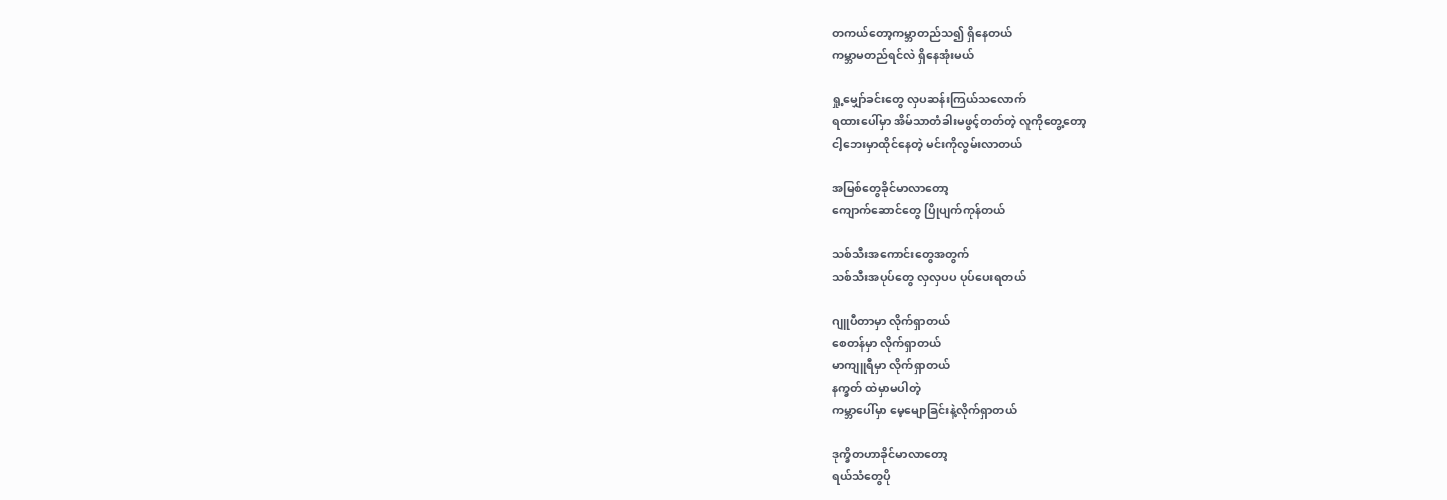တကယ်တော့ကမ္ဘာတည်သ၍ ရှိနေတယ်
ကမ္ဘာမတည်ရင်လဲ ရှိနေအုံးမယ်

ရှု့မျှော်ခင်းတွေ လှပဆန်းကြယ်သလောက်
ရထားပေါ်မှာ အိမ်သာတံခါးမဖွင့်တတ်တဲ့ လူကိုတွေ့တော့
ငါ့ဘေးမှာထိုင်နေတဲ့ မင်းကိုလွမ်းလာတယ်

အမြစ်တွေခိုင်မာလာတော့
ကျောက်ဆောင်တွေ ပြိုပျက်ကုန်တယ်

သစ်သီးအကောင်းတွေအတွက်
သစ်သီးအပုပ်တွေ လှလှပပ ပုပ်ပေးရတယ်

ဂျူပီတာမှာ လိုက်ရှာတယ်
စေတန်မှာ လိုက်ရှာတယ်
မာကျူရီမှာ လိုက်ရှာတယ်
နက္ခတ် ထဲမှာမပါတဲ့
ကမ္ဘာပေါ်မှာ မေ့မျောခြင်းနဲ့လိုက်ရှာတယ်

ဒုက္ခိတဟာခိုင်မာလာတော့
ရယ်သံတွေပို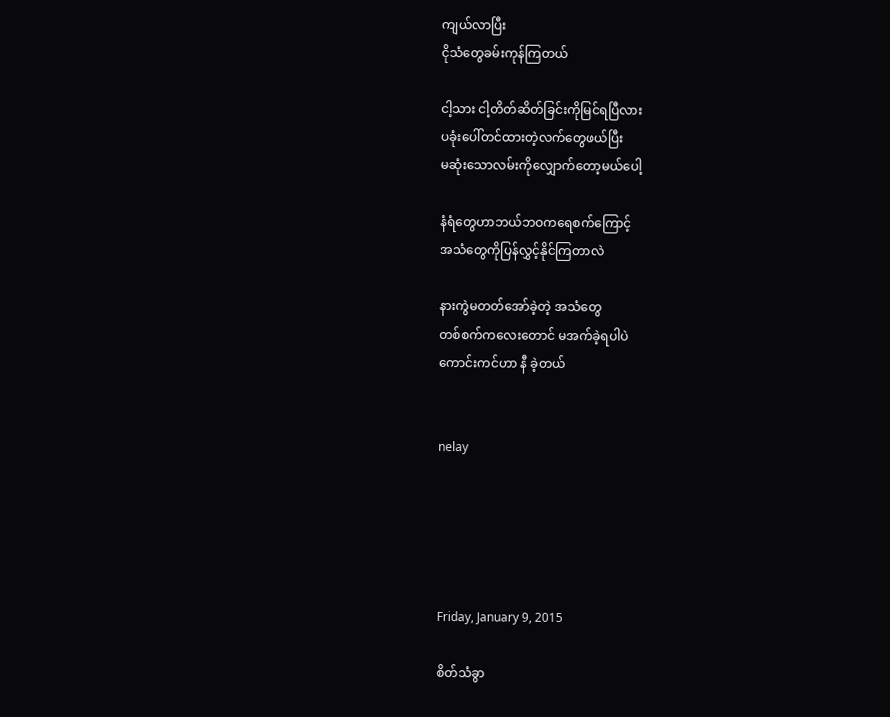ကျယ်လာပြီး
ငိုသံတွေခမ်းကုန်ကြတယ်

ငါ့သား ငါ့တိတ်ဆိတ်ခြင်းကိုမြင်ရပြီလား
ပခုံးပေါ်တင်ထားတဲ့လက်တွေဖယ်ပြီး
မဆုံးသောလမ်းကိုလျှောက်တော့မယ်ပေါ့

နံရံတွေဟာဘယ်ဘဝကရေစက်ကြောင့်
အသံတွေကိုပြန်လွှင့်နိုင်ကြတာလဲ

နားကွဲမတတ်အော်ခဲ့တဲ့ အသံတွေ
တစ်စက်ကလေးတောင် မအက်ခဲ့ရပါပဲ
ကောင်းကင်ဟာ နီ ခဲ့တယ်


nelay





Friday, January 9, 2015

စိတ်သံခွာ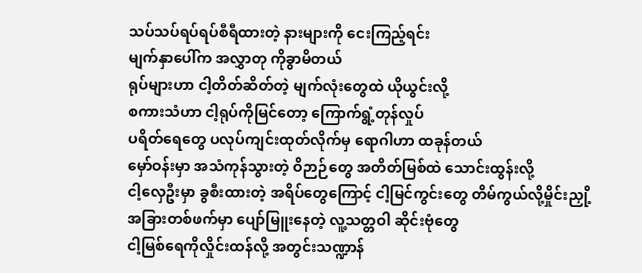သပ်သပ်ရပ်ရပ်စီရီထားတဲ့ နားများကို ငေးကြည့်ရင်း
မျက်နှာပေါ်က အလွှာတု ကိုခွာမိတယ်
ရုပ်များဟာ ငါ့တိတ်ဆိတ်တဲ့ မျက်လုံးတွေထဲ ယိုယွင်းလို့
စကားသံဟာ ငါ့ရုပ်ကိုမြင်တော့ ကြောက်ရွံ့တုန်လှုပ်
ပရိတ်ရေတွေ ပလုပ်ကျင်းထုတ်လိုက်မှ ရောဂါဟာ ထခုန်တယ်
မှော်ဝန်းမှာ အသံကုန်သွားတဲ့ ဝိဉာဉ်တွေ အတိတ်မြစ်ထဲ သောင်းထွန်းလို့
ငါ့လှေဦးမှာ ခွစီးထားတဲ့ အရိပ်တွေကြောင့် ငါ့မြင်ကွင်းတွေ တိမ်ကွယ်လို့မှိုင်းညှို့
အခြားတစ်ဖက်မှာ ပျော်မြူးနေတဲ့ လူ့သတ္တဝါ ဆိုင်းဗုံတွေ
ငါ့မြစ်ရေကိုလှိုင်းထန်လို့ အတွင်းသဏ္ဍာန်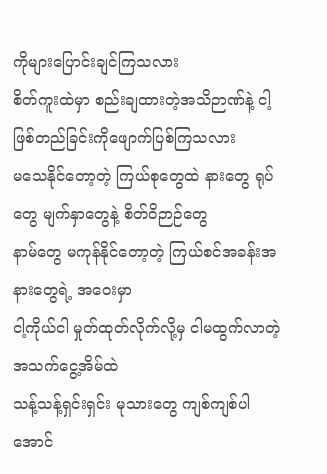ကိုများပြောင်းချင်ကြသလား
စိတ်ကူးထဲမှာ စည်းချထားတဲ့အသိဉာဏ်နဲ့ ငါ့ဖြစ်တည်ခြင်းကိုဖျောက်ပြစ်ကြသလား
မသေနိုင်တော့တဲ့ ကြယ်စုတွေထဲ နားတွေ ရုပ်တွေ မျက်နှာတွေနဲ့ စိတ်ဝိဉာဉ်တွေ
နာမ်တွေ မကုန်နိုင်တော့တဲ့ ကြယ်စင်အခန်းအနားတွေရဲ့ အဝေးမှာ
ငါ့ကိုယ်ငါ မှုတ်ထုတ်လိုက်လို့မှ ငါမထွက်လာတဲ့ အသက်ငွေ့အိမ်ထဲ
သန့်သန့်ရှင်းရှင်း မုသားတွေ ကျစ်ကျစ်ပါအောင်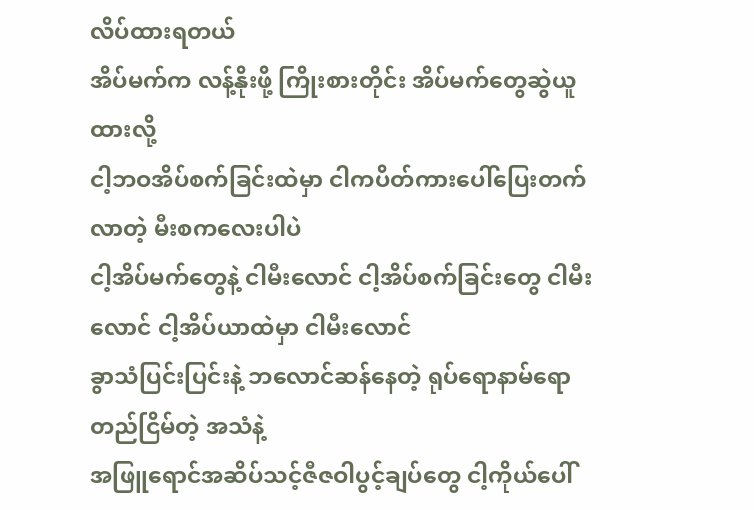လိပ်ထားရတယ်
အိပ်မက်က လန့်နိုးဖို့ ကြိုးစားတိုင်း အိပ်မက်တွေဆွဲယူထားလို့
ငါ့ဘဝအိပ်စက်ခြင်းထဲမှာ ငါကပိတ်ကားပေါ်ပြေးတက်လာတဲ့ မီးစကလေးပါပဲ
ငါ့အိပ်မက်တွေနဲ့ ငါမီးလောင် ငါ့အိပ်စက်ခြင်းတွေ ငါမီးလောင် ငါ့အိပ်ယာထဲမှာ ငါမီးလောင်
ခွာသံပြင်းပြင်းနဲ့ ဘလောင်ဆန်နေတဲ့ ရုပ်ရောနာမ်ရော တည်ငြိမ်တဲ့ အသံနဲ့
အဖြူရောင်အဆိပ်သင့်ဇီဇဝါပွင့်ချပ်တွေ ငါ့ကိုယ်ပေါ်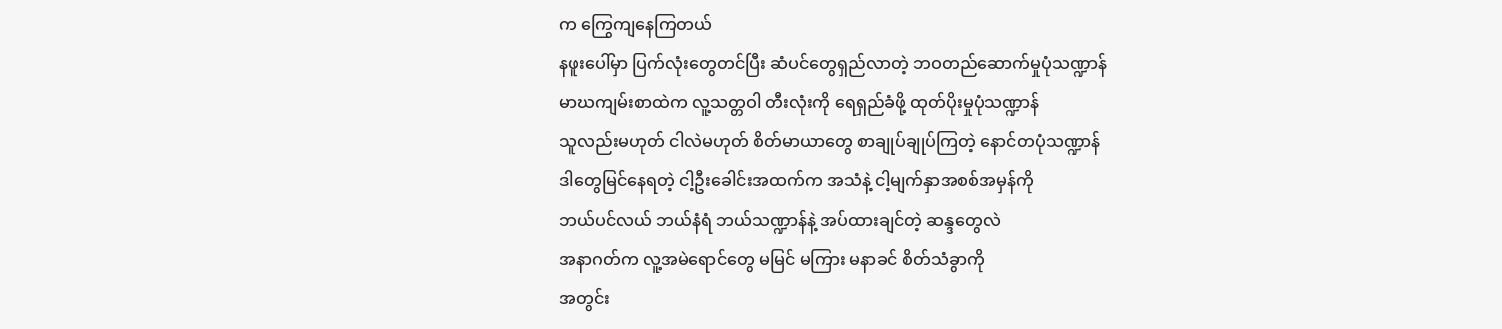က ကြွေကျနေကြတယ်
နဖူးပေါ်မှာ ပြက်လုံးတွေတင်ပြီး ဆံပင်တွေရှည်လာတဲ့ ဘဝတည်ဆောက်မှုပုံသဏ္ဍာန်
မာဃကျမ်းစာထဲက လူ့သတ္တဝါ တီးလုံးကို ရေရှည်ခံဖို့ ထုတ်ပိုးမှုပုံသဏ္ဍာန်
သူလည်းမဟုတ် ငါလဲမဟုတ် စိတ်မာယာတွေ စာချုပ်ချုပ်ကြတဲ့ နောင်တပုံသဏ္ဍာန်
ဒါတွေမြင်နေရတဲ့ ငါ့ဦးခေါင်းအထက်က အသံနဲ့ ငါ့မျက်နှာအစစ်အမှန်ကို
ဘယ်ပင်လယ် ဘယ်နံရံ ဘယ်သဏ္ဍာန်နဲ့ အပ်ထားချင်တဲ့ ဆန္ဒတွေလဲ
အနာဂတ်က လူ့အမဲရောင်တွေ မမြင် မကြား မနာခင် စိတ်သံခွာကို
အတွင်း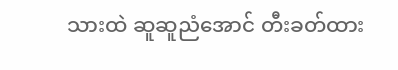သားထဲ ဆူဆူညံအောင် တီးခတ်ထား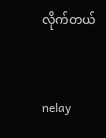လိုက်တယ်



nelay